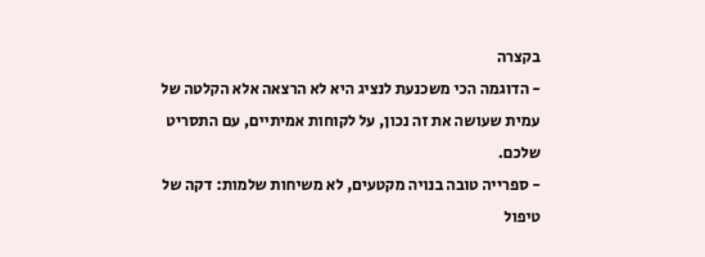בקצרה
- הדוגמה הכי משכנעת לנציג היא לא הרצאה אלא הקלטה של עמית שעושה את זה נכון, על לקוחות אמיתיים, עם התסריט שלכם.
- ספרייה טובה בנויה מקטעים, לא משיחות שלמות: דקה של טיפול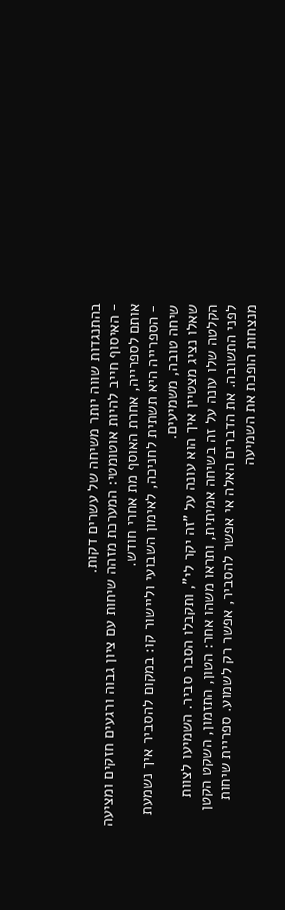בהתנגדות שווה יותר משיחה של עשרים דקות.
- האיסוף חייב להיות אוטומטי: המערכת מזהה שיחות עם ציון גבוה ורגעים חזקים ומציעה אותם לספרייה, אחרת האוסף מת אחרי חודש.
- הספרייה היא תשתית לחניכה, לאימון השבועי וליישור קו: במקום להסביר איך נשמעת שיחה טובה, משמיעים.
שאלו נציג מצטיין איך הוא עונה על "זה יקר לי", ותקבלו הסבר סביר. השמיעו לצוות הקלטה שלו עונה על זה בשיחה אמיתית, ותראו משהו אחר: הטון, התזמון, השקט הקטן לפני התשובה. את הדברים האלה אי אפשר להסביר, אפשר רק לשמוע. ספריית שיחות מנצחות הופכת את השמיעה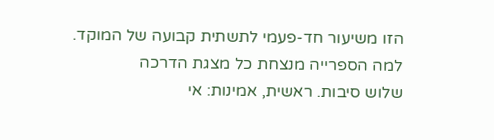הזו משיעור חד-פעמי לתשתית קבועה של המוקד.
למה הספרייה מנצחת כל מצגת הדרכה
שלוש סיבות. ראשית, אמינות: אי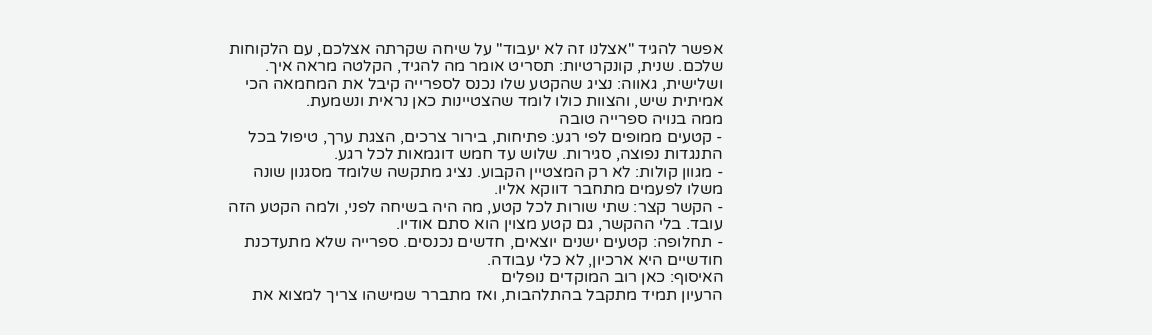אפשר להגיד "אצלנו זה לא יעבוד" על שיחה שקרתה אצלכם, עם הלקוחות שלכם. שנית, קונקרטיות: תסריט אומר מה להגיד, הקלטה מראה איך. ושלישית, גאווה: נציג שהקטע שלו נכנס לספרייה קיבל את המחמאה הכי אמיתית שיש, והצוות כולו לומד שהצטיינות כאן נראית ונשמעת.
ממה בנויה ספרייה טובה
- קטעים ממופים לפי רגע: פתיחות, בירור צרכים, הצגת ערך, טיפול בכל התנגדות נפוצה, סגירות. שלוש עד חמש דוגמאות לכל רגע.
- מגוון קולות: לא רק המצטיין הקבוע. נציג מתקשה שלומד מסגנון שונה משלו לפעמים מתחבר דווקא אליו.
- הקשר קצר: שתי שורות לכל קטע, מה היה בשיחה לפני, ולמה הקטע הזה עובד. בלי ההקשר, גם קטע מצוין הוא סתם אודיו.
- תחלופה: קטעים ישנים יוצאים, חדשים נכנסים. ספרייה שלא מתעדכנת חודשיים היא ארכיון, לא כלי עבודה.
האיסוף: כאן רוב המוקדים נופלים
הרעיון תמיד מתקבל בהתלהבות, ואז מתברר שמישהו צריך למצוא את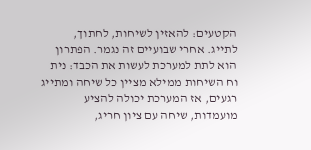הקטעים: להאזין לשיחות, לחתוך, לתייג. אחרי שבועיים זה נגמר. הפתרון הוא לתת למערכת לעשות את הכבד: נית וח השיחות ממילא מציין כל שיחה ומתייג רגעים, אז המערכת יכולה להציע מועמדות, שיחה עם ציון חריג,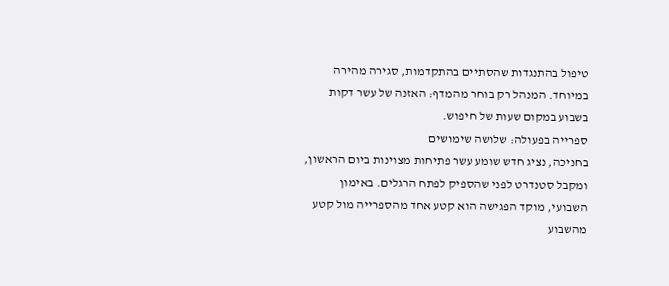טיפול בהתנגדות שהסתיים בהתקדמות, סגירה מהירה במיוחד. המנהל רק בוחר מהמדף: האזנה של עשר דקות בשבוע במקום שעות של חיפוש.
ספרייה בפעולה: שלושה שימושים
בחניכה, נציג חדש שומע עשר פתיחות מצוינות ביום הראשון, ומקבל סטנדרט לפני שהספיק לפתח הרגלים. באימון השבועי, מוקד הפגישה הוא קטע אחד מהספרייה מול קטע מהשבוע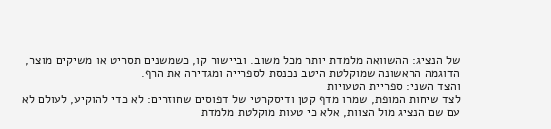של הנציג: ההשוואה מלמדת יותר מכל משוב. וביישור קו, כשמשנים תסריט או משיקים מוצר, הדוגמה הראשונה שמוקלטת היטב נכנסת לספרייה ומגדירה את הרף.
והצד השני: ספריית הטעויות
לצד שיחות המופת, שמרו מדף קטן ודיסקרטי של דפוסים שחוזרים: לא כדי להוקיע, לעולם לא עם שם הנציג מול הצוות, אלא כי טעות מוקלטת מלמדת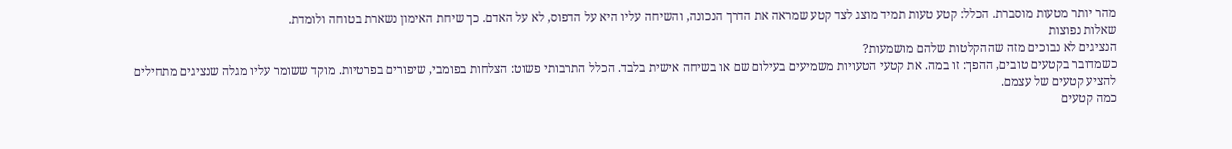מהר יותר מטעות מוסברת. הכלל: קטע טעות תמיד מוצג לצד קטע שמראה את הדרך הנכונה, והשיחה עליו היא על הדפוס, לא על האדם. כך שיחת האימון נשארת בטוחה ולומדת.
שאלות נפוצות
הנציגים לא נבוכים מזה שההקלטות שלהם מושמעות?
כשמדובר בקטעים טובים, ההפך: זו במה. את קטעי הטעויות משמיעים בעילום שם או בשיחה אישית בלבד. הכלל התרבותי פשוט: הצלחות בפומבי, שיפורים בפרטיות. מוקד ששומר עליו מגלה שנציגים מתחילים להציע קטעים של עצמם.
כמה קטעים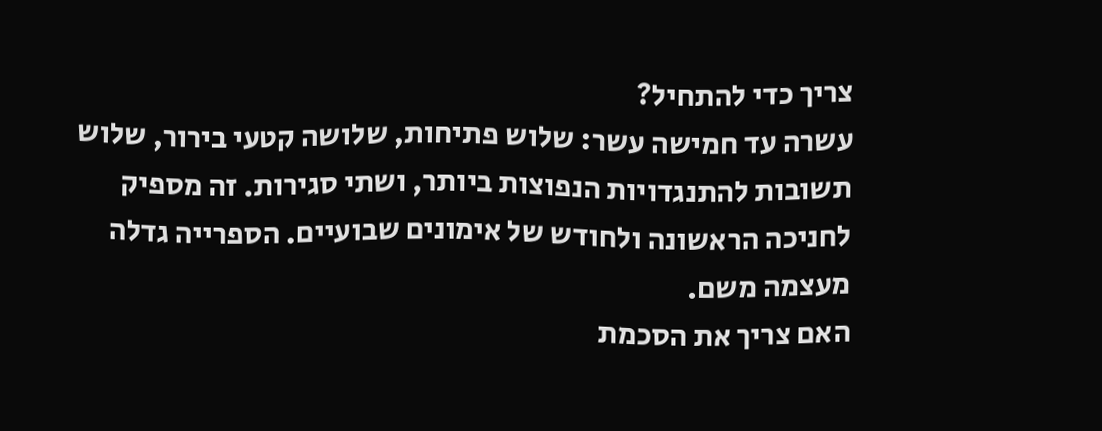צריך כדי להתחיל?
עשרה עד חמישה עשר: שלוש פתיחות, שלושה קטעי בירור, שלוש תשובות להתנגדויות הנפוצות ביותר, ושתי סגירות. זה מספיק לחניכה הראשונה ולחודש של אימונים שבועיים. הספרייה גדלה מעצמה משם.
האם צריך את הסכמת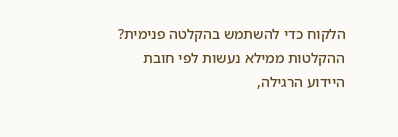הלקוח כדי להשתמש בהקלטה פנימית?
ההקלטות ממילא נעשות לפי חובת היידוע הרגילה,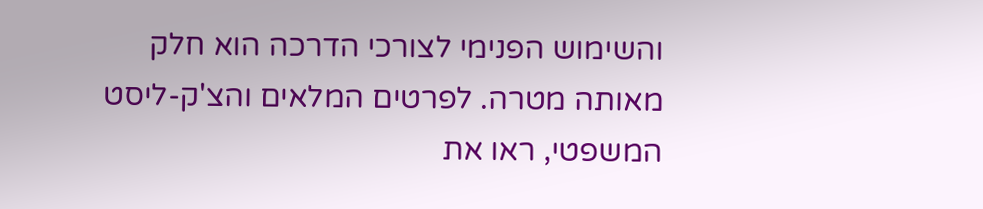והשימוש הפנימי לצורכי הדרכה הוא חלק מאותה מטרה. לפרטים המלאים והצ'ק-ליסט המשפטי, ראו את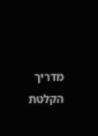מדריך הקלטת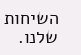השיחות שלנו.